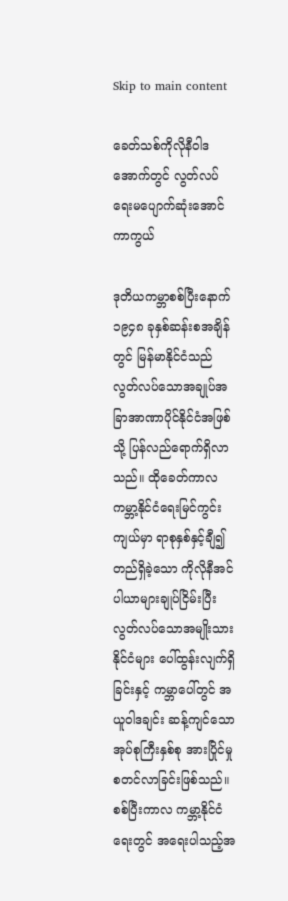Skip to main content

ခေတ်သစ်ကိုလိုနီဝါဒအောက်တွင် လွတ်လပ်ရေးမပျောက်ဆုံးအောင်ကာကွယ်

ဒုတိယကမ္ဘာစစ်ပြီးနောက် ၁၉၄၈ ခုနှစ်ဆန်းစအချိန်တွင် မြန်မာနိုင်ငံသည် လွတ်လပ်သောအချုပ်အခြာအာဏာပိုင်နိုင်ငံအဖြစ်သို့ ပြန်လည်ရောက်ရှိလာသည်။ ထိုခေတ်ကာလ ကမ္ဘာ့နိုင်ငံရေးမြင်ကွင်းကျယ်မှာ ရာစုနှစ်နှင့်ချီ၍ တည်ရှိခဲ့သော ကိုလိုနီအင်ပါယာများချုပ်ငြိမ်းပြီး လွတ်လပ်သောအမျိုးသားနိုင်ငံများ ပေါ်ထွန်းလျက်ရှိခြင်းနှင့် ကမ္ဘာပေါ်တွင် အယူဝါဒချင်း ဆန့်ကျင်သောအုပ်စုကြီးနှစ်စု အားပြိုင်မှုစတင်လာခြင်းဖြစ်သည်။ စစ်ပြီးကာလ ကမ္ဘာ့နိုင်ငံရေးတွင် အရေးပါသည့်အ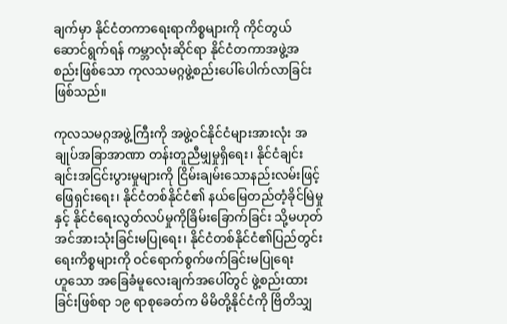ချက်မှာ နိုင်ငံတကာရေးရာကိစ္စများကို ကိုင်တွယ်ဆောင်ရွက်ရန် ကမ္ဘာလုံးဆိုင်ရာ နိုင်ငံတကာအဖွဲ့အစည်းဖြစ်သော ကုလသမဂ္ဂဖွဲ့စည်းပေါ်ပေါက်လာခြင်းဖြစ်သည်။

ကုလသမဂ္ဂအဖွဲ့ကြီးကို အဖွဲ့ဝင်နိုင်ငံများအားလုံး အချုပ်အခြာအာဏာ တန်းတူညီမျှမှုရှိရေး၊ နိုင်ငံချင်းချင်းအငြင်းပွားမှုများကို ငြိမ်းချမ်းသောနည်းလမ်းဖြင့် ဖြေရှင်းရေး၊ နိုင်ငံတစ်နိုင်ငံ၏ နယ်မြေတည်တံ့ခိုင်မြဲမှုနှင့် နိုင်ငံရေးလွတ်လပ်မှုကိုခြိမ်းခြောက်ခြင်း သို့မဟုတ် အင်အားသုံးခြင်းမပြုရေး၊ နိုင်ငံတစ်နိုင်ငံ၏ပြည်တွင်းရေးကိစ္စများကို ဝင်ရောက်စွက်ဖက်ခြင်းမပြုရေးဟူ‌သော အခြေခံမူလေးချက်အပေါ်တွင် ဖွဲ့စည်းထားခြင်းဖြစ်ရာ ၁၉ ရာစုခေတ်က မိမိတို့နိုင်ငံကို ဗြိတိသျှ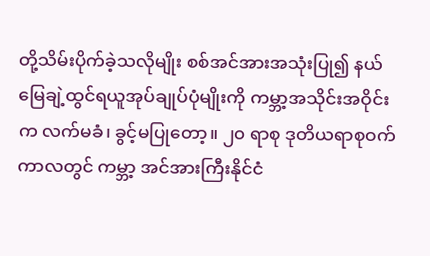တို့သိမ်းပိုက်ခဲ့သလိုမျိုး စစ်အင်အားအသုံးပြု၍ နယ်မြေချဲ့ထွင်ရယူအုပ်ချုပ်ပုံမျိုးကို ကမ္ဘာ့အသိုင်းအဝိုင်းက လက်မခံ၊ ခွင့်မပြုတော့။ ၂၀ ရာစု ဒုတိယရာစုဝက်ကာလတွင် ကမ္ဘာ့ အင်အားကြီးနိုင်ငံ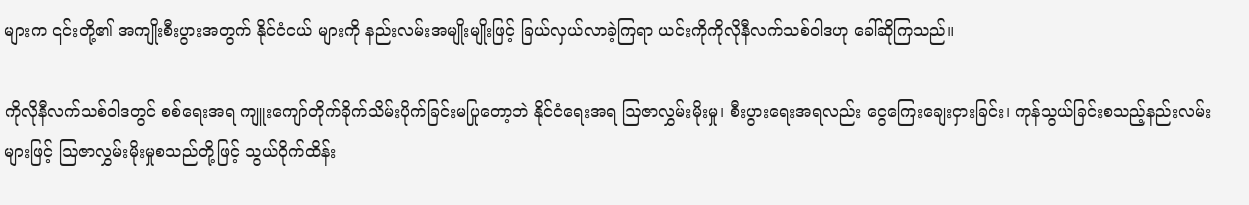များက ၎င်းတို့၏ အကျိုးစီးပွားအတွက် နိုင်ငံငယ် များကို နည်းလမ်းအမျိုးမျိုးဖြင့် ခြယ်လှယ်လာခဲ့ကြရာ ယင်းကိုကိုလိုနီလက်သစ်ဝါဒဟု ခေါ်ဆိုကြသည်။

ကိုလိုနီလက်သစ်ဝါဒတွင် စစ်ရေးအရ ကျူးကျော်တိုက်ခိုက်သိမ်းပိုက်ခြင်းမပြုတော့ဘဲ နိုင်ငံ‌ရေးအရ ဩဇာလွှမ်းမိုးမှု၊ စီးပွားရေးအရလည်း ငွေကြေးချေးငှားခြင်း၊ ကုန်သွယ်ခြင်းစသည့်နည်းလမ်းများဖြင့် ဩဇာလွှမ်းမိုးမှုစသည်တို့ဖြင့် သွယ်ဝိုက်ထိန်း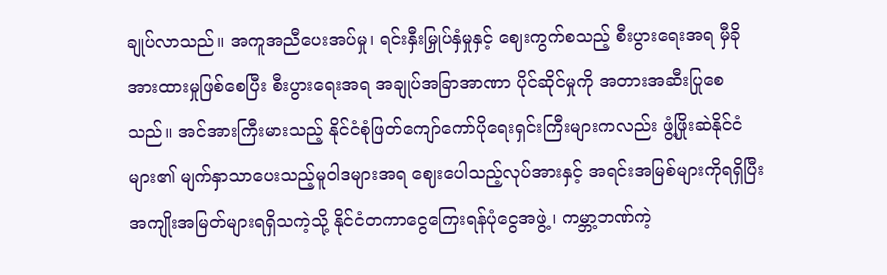ချုပ်လာသည်။ အကူအညီပေးအပ်မှု၊ ရင်းနှီးမြှုပ်နှံမှုနှင့် ဈေးကွက်စသည့် စီးပွားရေးအရ မှီခိုအားထားမှုဖြစ်စေပြီး စီးပွားရေးအရ အချုပ်အခြာအာဏာ ပိုင်ဆိုင်မှုကို အတားအဆီးပြုစေသည်။ အင်အားကြီးမားသည့် နိုင်ငံစုံဖြတ်ကျော်ကော်ပိုရေးရှင်းကြီးများကလည်း ဖွံ့ဖြိုးဆဲနိုင်ငံများ၏ မျက်နှာသာပေးသည့်မူဝါဒများအရ ဈေးပေါသည့်လုပ်အားနှင့် အရင်းအမြစ်များကိုရရှိပြီး အကျိုးအမြတ်များရရှိသကဲ့သို့ နိုင်ငံတကာငွေကြေးရန်ပုံငွေအဖွဲ့၊ ကမ္ဘာ့ဘဏ်ကဲ့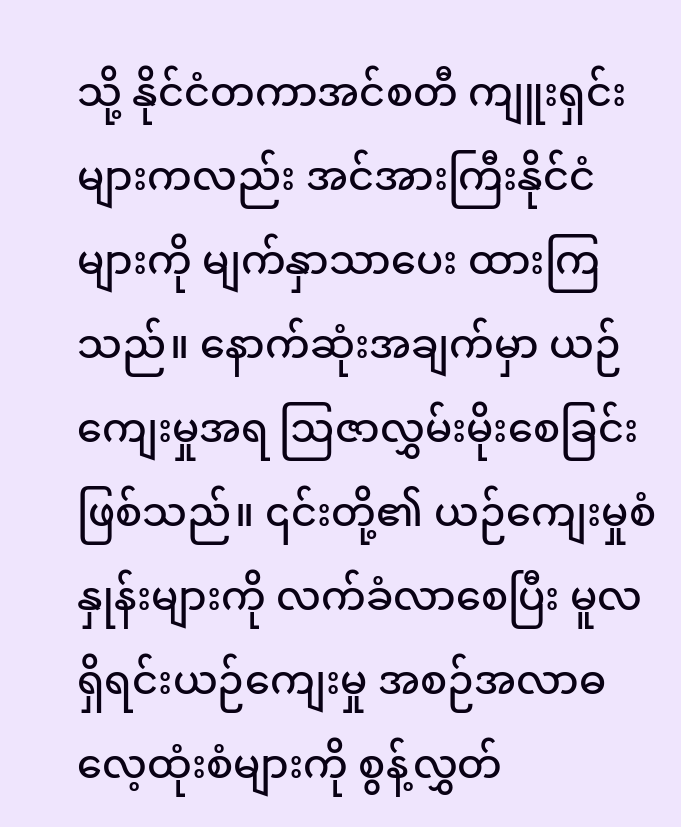သို့ နိုင်ငံတကာအင်စတီ ကျူးရှင်းများကလည်း အင်အားကြီးနိုင်ငံများကို မျက်နှာသာပေး ထားကြသည်။ နောက်ဆုံးအချက်မှာ ယဉ်ကျေးမှုအရ ဩဇာလွှမ်းမိုးစေခြင်းဖြစ်သည်။ ၎င်းတို့၏ ယဉ်ကျေးမှုစံနှုန်းများကို လက်ခံလာစေပြီး မူလရှိရင်းယဉ်ကျေးမှု အစဉ်အလာဓလေ့ထုံးစံများကို စွန့်လွှတ်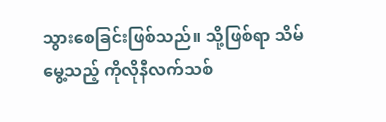သွားစေခြင်းဖြစ်သည်။ သို့ဖြစ်ရာ သိမ်မွေ့သည့် ကိုလိုနီလက်သစ်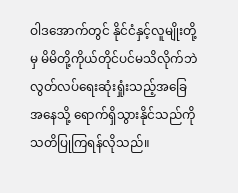ဝါဒအောက်တွင် နိုင်ငံနှင့်လူမျိုးတို့မှ မိမိတို့ကိုယ်တိုင်ပင်မသိလိုက်ဘဲ လွတ်လပ်ရေးဆုံးရှုံးသည့်အခြေအနေသို့ ရောက်ရှိသွားနိုင်သည်ကို သတိပြုကြရန်လိုသည်။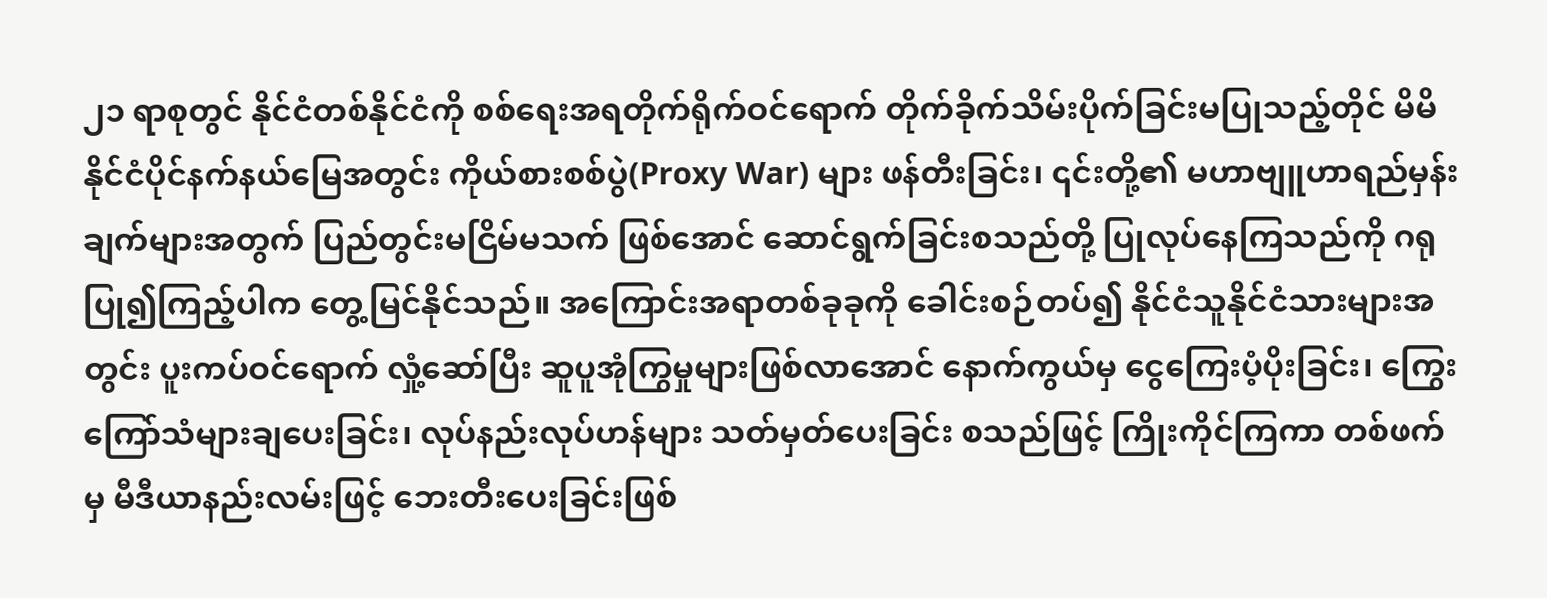၂၁ ရာစုတွင် နိုင်ငံတစ်နိုင်ငံကို စစ်ရေးအရတိုက်ရိုက်ဝင်ရောက် တိုက်ခိုက်သိမ်းပိုက်ခြင်းမပြုသည့်တိုင် မိမိနိုင်ငံပိုင်နက်နယ်မြေအတွင်း ကိုယ်စားစစ်ပွဲ(Proxy War) များ ဖန်တီးခြင်း၊ ၎င်းတို့၏ မဟာဗျူဟာရည်မှန်းချက်များအတွက် ပြည်တွင်းမငြိမ်မသက် ဖြစ်အောင် ဆောင်ရွက်ခြင်းစသည်တို့ ပြုလုပ်နေကြသည်ကို ဂရုပြု၍ကြည့်ပါက တွေ့မြင်နိုင်သည်။ အကြောင်းအရာတစ်ခုခုကို ခေါင်းစဉ်တပ်၍ နိုင်ငံသူနိုင်ငံသားများအတွင်း ပူးကပ်ဝင်ရောက် လှုံ့ဆော်ပြီး ဆူပူအုံကြွမှုများဖြစ်လာအောင် နောက်ကွယ်မှ ငွေကြေးပံ့ပိုးခြင်း၊ ကြွေးကြော်သံများချပေးခြင်း၊ လုပ်နည်းလုပ်ဟန်များ သတ်မှတ်ပေးခြင်း စသည်ဖြင့် ကြိုးကိုင်ကြကာ တစ်ဖက်မှ မီဒီယာနည်းလမ်းဖြင့် ဘေးတီးပေးခြင်းဖြစ်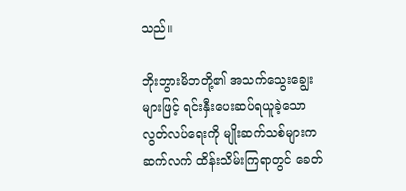သည်။

ဘိုးဘွားမိဘတို့၏ အသက်သွေးချွေးများဖြင့် ရင်းနှီးပေးဆပ်ရယူခဲ့သောလွတ်လပ်ရေးကို မျိုးဆက်သစ်များက ဆက်လက် ထိန်းသိမ်းကြရာတွင် ခေတ်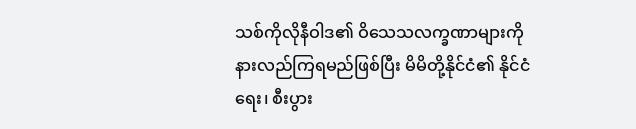သစ်ကိုလိုနီဝါဒ၏ ဝိသေသလက္ခဏာများကို နားလည်ကြရမည်ဖြစ်ပြီး မိမိတို့နိုင်ငံ၏ နိုင်ငံရေး၊ စီးပွား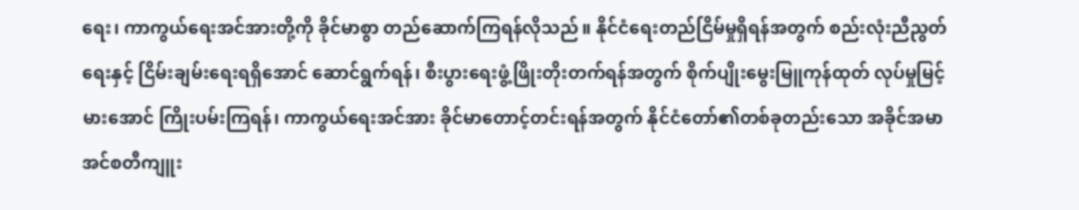ရေး၊ ကာကွယ်ရေးအင်အားတို့ကို ခိုင်မာစွာ တည်ဆောက်ကြရန်လိုသည်။ နိုင်ငံရေးတည်ငြိမ်မှုရှိရန်အတွက် စည်းလုံးညီညွတ်ရေးနှင့် ငြိမ်းချမ်းရေးရရှိအောင် ဆောင်ရွက်ရန်၊ စီးပွားရေးဖွံ့ဖြိုးတိုးတက်ရန်အတွက် စိုက်ပျိုးမွေးမြူကုန်ထုတ် လုပ်မှုမြင့်မားအောင် ကြိုးပမ်းကြရန်၊ ကာကွယ်ရေးအင်အား ခိုင်မာတောင့်တင်းရန်အတွက် နိုင်ငံတော်၏တစ်ခုတည်းသော အခိုင်အမာအင်စတီကျူး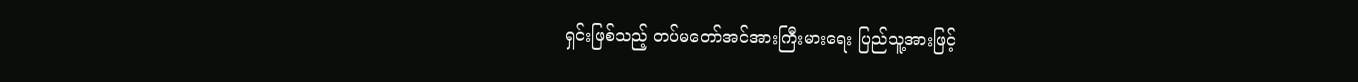ရှင်းဖြစ်သည့် တပ်မတော်အင်အားကြီးမားရေး ပြည်သူ့အားဖြင့်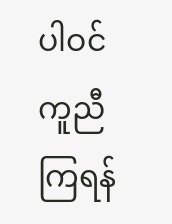ပါဝင်ကူညီကြရန်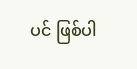ပင် ဖြစ်ပါ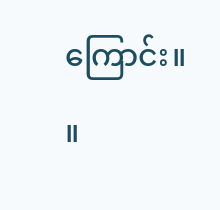ကြောင်း။ ။